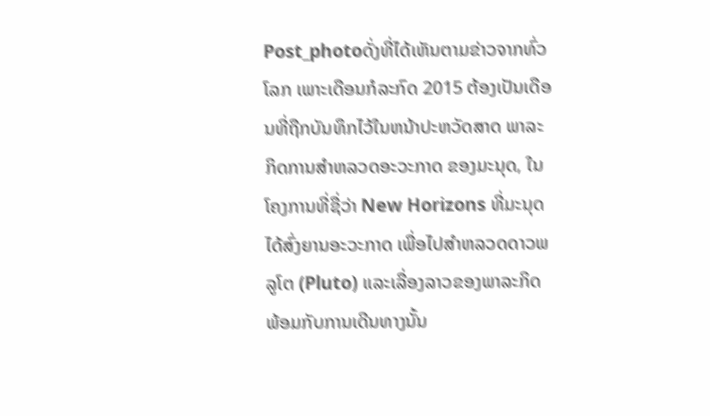Post_photoດັ່ງທີ່ໄດ້ເຫັນຕາມຂ່າວຈາກທົ່ວໂລກ ເພາະເດືອນກໍລະກົດ 2015 ຕ້ອງເປັນເດືອນທີ່ຖືກບັນທຶກໄວ້ໃນຫນ້າປະຫວັດສາດ ພາລະກິດການສຳຫລວດອະວະກາດ ຂອງມະນຸດ, ໃນໂຄງການທີ່ຊື່ວ່າ New Horizons ທີ່ມະນຸດໄດ້ສົ່ງຍານອະວະກາດ ເພື່ອໄປສຳຫລວດດາວພລູໂຕ (Pluto) ແລະເລື່ອງລາວຂອງພາລະກິດ ພ້ອມກັບການເດີນທາງນັ້ນ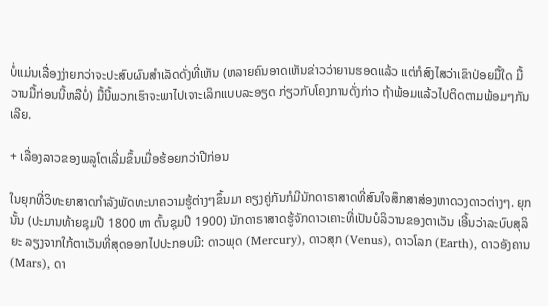ບໍ່ແມ່ນເລື່ອງງ່າຍກວ່າຈະປະສົບຜົນສຳເລັດດັ່ງທີ່ເຫັນ (ຫລາຍຄົນອາດເຫັນຂ່າວວ່າຍານຮອດແລ້ວ ແຕ່ກໍສົງໄສວ່າເຂົາປ່ອຍມື້ໃດ ມື້ວານມື້ກ່ອນນີ້ຫລືບໍ່) ມື້ນີ້ພວກເຮົາຈະພາໄປເຈາະເລິກແບບລະອຽດ ກ່ຽວກັບໂຄງການດັ່ງກ່າວ ຖ້າພ້ອມແລ້ວໄປຕິດຕາມພ້ອມໆກັນເລີຍ.

+ ເລື່ອງລາວຂອງພລູໂຕເລີ່ມຂຶ້ນເມື່ອຮ້ອຍກວ່າປີກ່ອນ

ໃນຍຸກທີ່ວິທະຍາສາດກຳລັງພັດທະນາຄວາມຮູ້ຕ່າງໆຂຶ້ນມາ ຄຽງຄູ່ກັນກໍມີນັກດາຣາສາດທີ່ສົນໃຈສຶກສາສ່ອງຫາດວງດາວຕ່າງໆ. ຍຸກນັ້ນ (ປະມານທ້າຍຊຸມປີ 1800 ຫາ ຕົ້ນຊຸມປີ 1900) ນັກດາຣາສາດຮູ້ຈັກດາວເຄາະທີ່ເປັນບໍລິວານຂອງຕາເວັນ ເອີ້ນວ່າລະບົບສຸລິຍະ ລຽງຈາກໃກ້ຕາເວັນທີ່ສຸດອອກໄປປະກອບມີ: ດາວພຸດ (Mercury), ດາວສຸກ (Venus), ດາວໂລກ (Earth), ດາວອັງຄານ (Mars), ດາ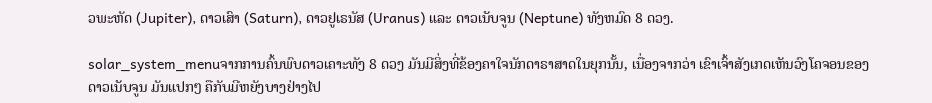ວພະຫັດ (Jupiter), ດາວເສົາ (Saturn), ດາວຢູເຣນັສ (Uranus) ແລະ ດາວເນັບຈູນ (Neptune) ທັງຫມົດ 8 ດວງ.

solar_system_menuຈາກການຄົ້ນພົບດາວເຄາະທັງ 8 ດວງ ມັນມີສິ່ງທີ່ຂ້ອງຄາໃຈນັກດາຣາສາດໃນຍຸກນັ້ນ, ເນື່ອງຈາກວ່າ ເຂົາເຈົ້າສັງເກດເຫັນວົງໂຄຈອນຂອງ ດາວເນັບຈູນ ມັນແປກໆ ຄືກັບມີຫຍັງບາງຢ່າງໄປ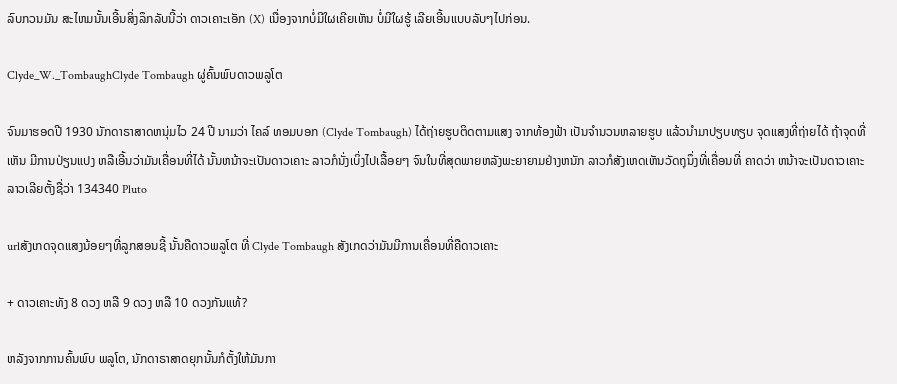ລົບກວນມັນ ສະໄຫມນັ້ນເອີ້ນສິ່ງລຶກລັບນີ້ວ່າ ດາວເຄາະເອັກ (X) ເນື່ອງຈາກບໍ່ມີໃຜເຄີຍເຫັນ ບໍ່ມີໃຜຮູ້ ເລີຍເອີ້ນແບບລັບໆໄປກ່ອນ.

Clyde_W._TombaughClyde Tombaugh ຜູ່ຄົ້ນພົບດາວພລູໂຕ

ຈົນມາຮອດປີ 1930 ນັກດາຣາສາດຫນຸ່ມໄວ 24 ປີ ນາມວ່າ ໄຄລ໌ ທອມບອກ (Clyde Tombaugh) ໄດ້ຖ່າຍຮູບຕິດຕາມແສງ ຈາກທ້ອງຟ້າ ເປັນຈຳນວນຫລາຍຮູບ ແລ້ວນຳມາປຽບທຽບ ຈຸດແສງທີ່ຖ່າຍໄດ້ ຖ້າຈຸດທີ່ເຫັນ ມີການປ່ຽນແປງ ຫລືເອີ້ນວ່າມັນເຄື່ອນທີ່ໄດ້ ນັ້ນຫນ້າຈະເປັນດາວເຄາະ ລາວກໍນັ່ງເບິ່ງໄປເລື້ອຍໆ ຈົນໃນທີ່ສຸດພາຍຫລັງພະຍາຍາມຢ່າງຫນັກ ລາວກໍສັງເຫດເຫັນວັດຖຸນຶ່ງທີ່ເຄື່ອນທີ່ ຄາດວ່າ ຫນ້າຈະເປັນດາວເຄາະ ລາວເລີຍຕັ້ງຊື່ວ່າ 134340 Pluto

urlສັງເກດຈຸດແສງນ້ອຍໆທີ່ລູກສອນຊີ້ ນັ້ນຄືດາວພລູໂຕ ທີ່ Clyde Tombaugh ສັງເກດວ່າມັນມີການເຄື່ອນທີ່ຄືດາວເຄາະ

+ ດາວເຄາະທັງ 8 ດວງ ຫລື 9 ດວງ ຫລື 10 ດວງກັນແທ້?

ຫລັງຈາກການຄົ້ນພົບ ພລູໂຕ, ນັກດາຣາສາດຍຸກນັ້ນກໍຕັ້ງໃຫ້ມັນກາ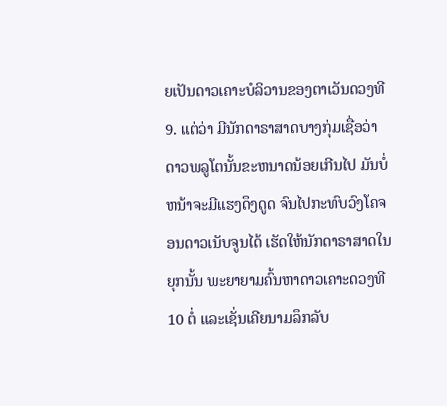ຍເປັນດາວເຄາະບໍລິວານຂອງຕາເວັນດວງທີ 9. ແຕ່ວ່າ ມີນັກດາຣາສາດບາງກຸ່ມເຊື່ອວ່າ ດາວພລູໂຕນັ້ນຂະຫນາດນ້ອຍເກີນໄປ ມັນບໍ່ຫນ້າຈະມີແຮງດຶງດູດ ຈົນໄປກະທົບວົງໂຄຈອນດາວເນັບຈູນໄດ້ ເຮັດໃຫ້ນັກດາຣາສາດໃນຍຸກນັ້ນ ພະຍາຍາມຄົ້ນຫາດາວເຄາະດວງທີ 10 ຕໍ່ ແລະເຊັ່ນເຄີຍນາມລຶກລັບ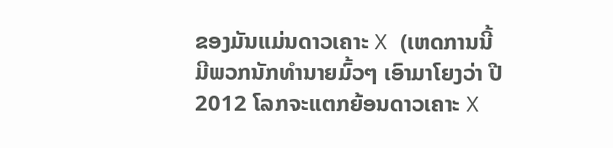ຂອງມັນແມ່ນດາວເຄາະ X (ເຫດການນີ້ມີພວກນັກທຳນາຍມົ້ວໆ ເອົາມາໂຍງວ່າ ປີ 2012 ໂລກຈະແຕກຍ້ອນດາວເຄາະ X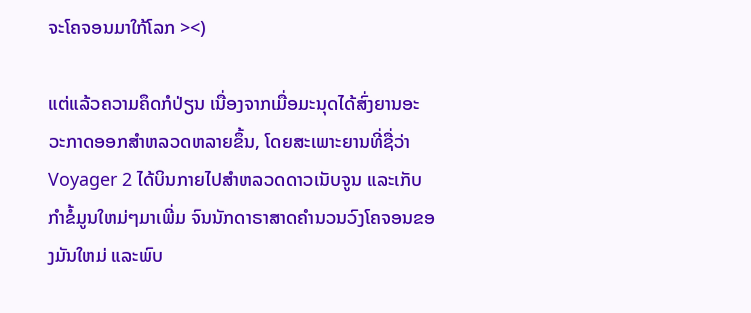ຈະໂຄຈອນມາໃກ້ໂລກ ><)

ແຕ່ແລ້ວຄວາມຄຶດກໍປ່ຽນ ເນື່ອງຈາກເມື່ອມະນຸດໄດ້ສົ່ງຍານອະວະກາດອອກສຳຫລວດຫລາຍຂຶ້ນ, ໂດຍສະເພາະຍານທີ່ຊື່ວ່າ Voyager 2 ໄດ້ບິນກາຍໄປສຳຫລວດດາວເນັບຈູນ ແລະເກັບກຳຂໍ້ມູນໃຫມ່ໆມາເພີ່ມ ຈົນນັກດາຣາສາດຄຳນວນວົງໂຄຈອນຂອງມັນໃຫມ່ ແລະພົບ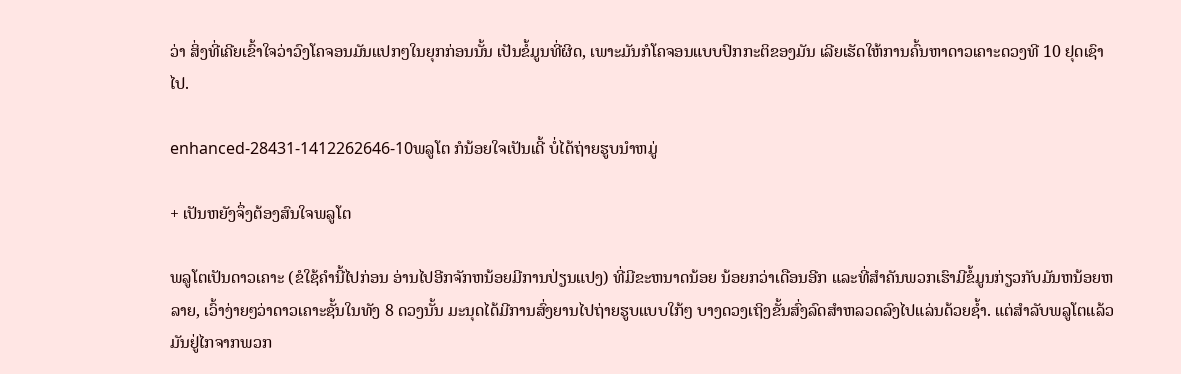ວ່າ ສິ່ງທີ່ເຄີຍເຂົ້າໃຈວ່າວົງໂຄຈອນມັນແປກໆໃນຍຸກກ່ອນນັ້ນ ເປັນຂໍ້ມູນທີ່ຜິດ, ເພາະມັນກໍໂຄຈອນແບບປົກກະຕິຂອງມັນ ເລີຍເຮັດໃຫ້ການຄົ້ນຫາດາວເຄາະດວງທີ 10 ຢຸດເຊົາໄປ.

enhanced-28431-1412262646-10ພລູໂຕ ກໍນ້ອຍໃຈເປັນເດີ້ ບໍ່ໄດ້ຖ່າຍຮູບນຳຫມູ່

+ ເປັນຫຍັງຈຶ່ງຕ້ອງສົນໃຈພລູໂຕ

ພລູໂຕເປັນດາວເຄາະ (ຂໍໃຊ້ຄຳນີ້ໄປກ່ອນ ອ່ານໄປອີກຈັກຫນ້ອຍມີການປ່ຽນແປງ) ທີ່ມີຂະຫນາດນ້ອຍ ນ້ອຍກວ່າເດືອນອີກ ແລະທີ່ສຳຄັນພວກເຮົາມີຂໍ້ມູນກ່ຽວກັບມັນຫນ້ອຍຫລາຍ, ເວົ້າງ່າຍໆວ່າດາວເຄາະຊັ້ນໃນທັງ 8 ດວງນັ້ນ ມະນຸດໄດ້ມີການສົ່ງຍານໄປຖ່າຍຮູບແບບໃກ້ໆ ບາງດວງເຖິງຂັ້ນສົ່ງລົດສຳຫລວດລົງໄປແລ່ນດ້ວຍຊ້ຳ. ແຕ່ສຳລັບພລູໂຕແລ້ວ ມັນຢູ່ໄກຈາກພວກ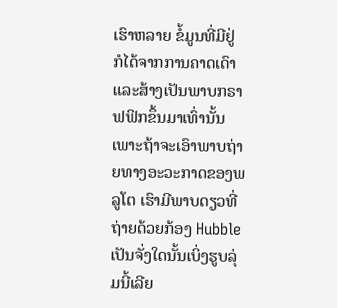ເຮົາຫລາຍ ຂໍ້ມູນທີ່ມີຢູ່ ກໍໄດ້ຈາກການຄາດເດົາ ແລະສ້າງເປັນພາບກຣາຟຟິກຂຶ້ນມາເທົ່ານັ້ນ ເພາະຖ້າຈະເອົາພາບຖ່າຍທາງອະວະກາດຂອງພລູໂຕ ເຮົາມີພາບດຽວທີ່ຖ່າຍດ້ວຍກ້ອງ Hubble ເປັນຈັ່ງໃດນັ້ນເບິ່ງຮູບລຸ່ມນີ້ເລີຍ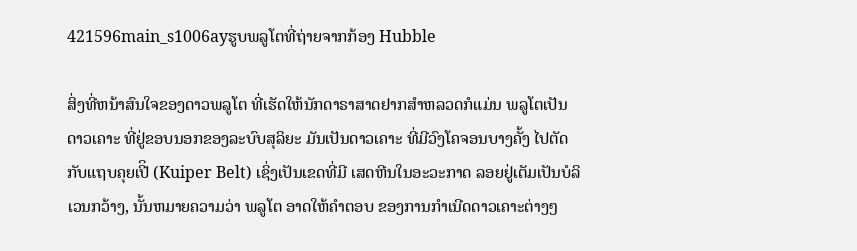421596main_s1006ayຮູບພລູໂຕທີ່ຖ່າຍຈາກກ້ອງ Hubble

ສິ່ງທີ່ຫນ້າສົນໃຈຂອງດາວພລູໂຕ ທີ່ເຮັດໃຫ້ນັກດາຣາສາດຢາກສຳຫລວດກໍແມ່ນ ພລູໂຕເປັນດາວເຄາະ ທີ່ຢູ່ຂອບນອກຂອງລະບົບສຸລິຍະ ມັນເປັນດາວເຄາະ ທີ່ມີວົງໂຄຈອນບາງຄັ້ງ ໄປຕັດກັບແຖບຄຸຍເປີິ (Kuiper Belt) ເຊິ່ງເປັນເຂດທີ່ມີ ເສດຫີນໃນອະວະກາດ ລອຍຢູ່ເຕັມເປັນບໍລິເວນກວ້າງ, ນັ້ນຫມາຍຄວາມວ່າ ພລູໂຕ ອາດໃຫ້ຄຳຕອບ ຂອງການກຳເນີດດາວເຄາະຕ່າງໆ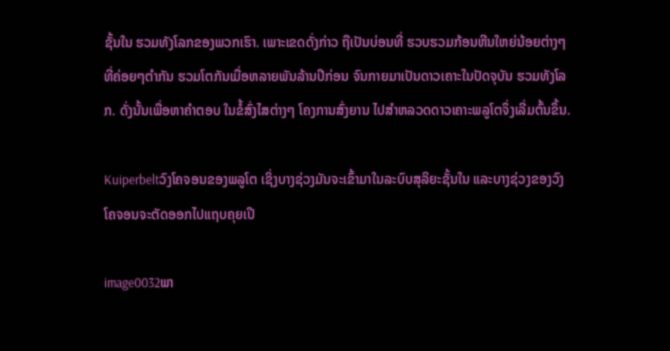ຊັ້ນໃນ ຮວມທັງໂລກຂອງພວກເຮົາ. ເພາະເຂດດັ່ງກ່າວ ຖືເປັນບ່ອນທີ່ ຮວບຮວມກ້ອນຫີນໃຫຍ່ນ້ອຍຕ່າງໆ ທີ່ຄ່ອຍໆຕຳກັນ ຮວມໂຕກັນເມື່ອຫລາຍພັນລ້ານປີກ່ອນ ຈົນກາຍມາເປັນດາວເຄາະໃນປັດຈຸບັນ ຮວມທັງໂລກ. ດັ່ງນັ້ນເພື່ອຫາຄຳຕອບ ໃນຂໍ້ສົ່ງໄສຕ່າງໆ ໂຄງການສົ່ງຍານ ໄປສຳຫລວດດາວເຄາະພລູໂຕຈຶ່ງເລີ່ມຕົ້ນຂຶ້ນ.

Kuiperbeltວົງໂຄຈອນຂອງພລູໂຕ ເຊິ່ງບາງຊ່ວງມັນຈະເຂົ້າມາໃນລະບົບສຸລິຍະຊັ້ນໃນ ແລະບາງຊ່ວງຂອງວົງໂຄຈອນຈະຕັດອອກໄປແຖບຄຸຍເປີ

image0032ພາ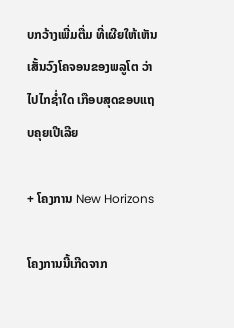ບກວ້າງເພີ່ມຕື່ມ ທີ່ເຜີຍໃຫ້ເຫັນເສັ້ນວົງໂຄຈອນຂອງພລູໂຕ ວ່າໄປໄກຊ່ຳໃດ ເກືອບສຸດຂອບແຖບຄຸຍເປີເລີຍ

+ ໂຄງການ New Horizons

ໂຄງການນີ້ເກີດຈາກ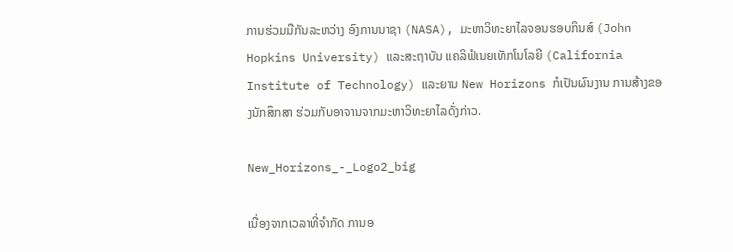ການຮ່ວມມືກັນລະຫວ່າງ ອົງການນາຊາ (NASA), ມະຫາວິທະຍາໄລຈອນຮອບກິນສ໌ (John Hopkins University) ແລະສະຖາບັນ ແຄລິຟໍເນຍເທັກໂນໂລຍີ (California Institute of Technology) ແລະຍານ New Horizons ກໍເປັນຜົນງານ ການສ້າງຂອງນັກສຶກສາ ຮ່ວມກັບອາຈານຈາກມະຫາວິທະຍາໄລດັ່ງກ່າວ.

New_Horizons_-_Logo2_big

ເນື່ອງຈາກເວລາທີ່ຈຳກັດ ການອ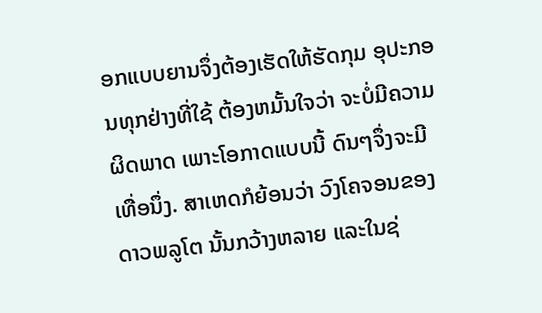ອກແບບຍານຈຶ່ງຕ້ອງເຮັດໃຫ້ຮັດກຸມ ອຸປະກອນທຸກຢ່າງທີ່ໃຊ້ ຕ້ອງຫມັ້ນໃຈວ່າ ຈະບໍ່ມີຄວາມຜິດພາດ ເພາະໂອກາດແບບນີ້ ດົນໆຈຶ່ງຈະມີເທື່ອນຶ່ງ. ສາເຫດກໍຍ້ອນວ່າ ວົງໂຄຈອນຂອງດາວພລູໂຕ ນັ້ນກວ້າງຫລາຍ ແລະໃນຊ່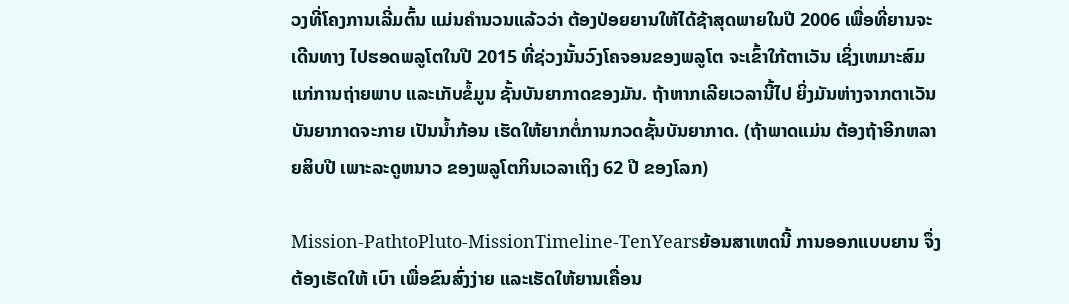ວງທີ່ໂຄງການເລີ່ມຕົ້ນ ແມ່ນຄຳນວນແລ້ວວ່າ ຕ້ອງປ່ອຍຍານໃຫ້ໄດ້ຊ້າສຸດພາຍໃນປີ 2006 ເພື່ອທີ່ຍານຈະເດີນທາງ ໄປຮອດພລູໂຕໃນປີ 2015 ທີ່ຊ່ວງນັ້ນວົງໂຄຈອນຂອງພລູໂຕ ຈະເຂົ້າໃກ້ຕາເວັນ ເຊິ່ງເຫມາະສົມແກ່ການຖ່າຍພາບ ແລະເກັບຂໍ້ມູນ ຊັ້ນບັນຍາກາດຂອງມັນ. ຖ້າຫາກເລີຍເວລານີ້ໄປ ຍິ່ງມັນຫ່າງຈາກຕາເວັນ ບັນຍາກາດຈະກາຍ ເປັນນ້ຳກ້ອນ ເຮັດໃຫ້ຍາກຕໍ່ການກວດຊັ້ນບັນຍາກາດ. (ຖ້າພາດແມ່ນ ຕ້ອງຖ້າອີກຫລາຍສິບປີ ເພາະລະດູຫນາວ ຂອງພລູໂຕກິນເວລາເຖິງ 62 ປີ ຂອງໂລກ)

Mission-PathtoPluto-MissionTimeline-TenYearsຍ້ອນສາເຫດນີ້ ການອອກແບບຍານ ຈຶ່ງຕ້ອງເຮັດໃຫ້ ເບົາ ເພື່ອຂົນສົ່ງງ່າຍ ແລະເຮັດໃຫ້ຍານເຄື່ອນ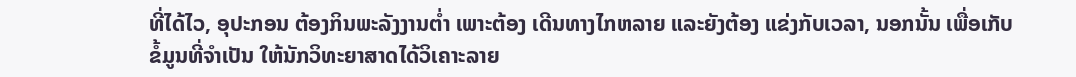ທີ່ໄດ້ໄວ, ອຸປະກອນ ຕ້ອງກິນພະລັງງານຕ່ຳ ເພາະຕ້ອງ ເດີນທາງໄກຫລາຍ ແລະຍັງຕ້ອງ ແຂ່ງກັບເວລາ, ນອກນັ້ນ ເພື່ອເກັບຂໍ້ມູນທີ່ຈຳເປັນ ໃຫ້ນັກວິທະຍາສາດໄດ້ວິເຄາະລາຍ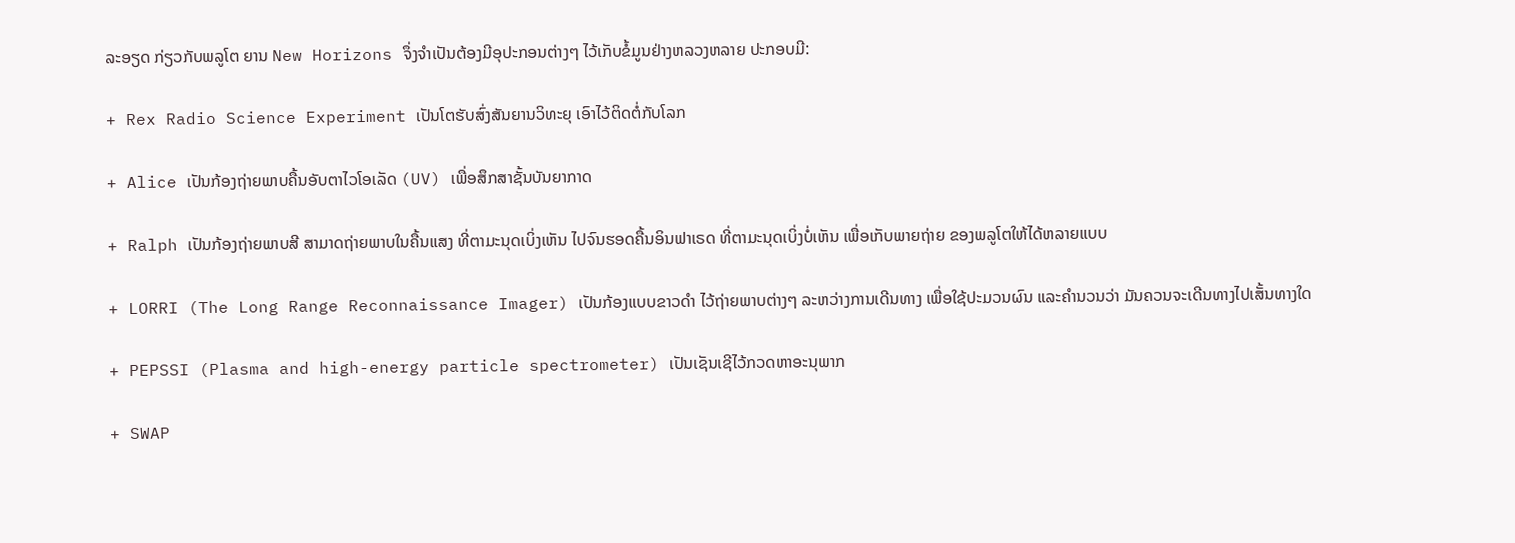ລະອຽດ ກ່ຽວກັບພລູໂຕ ຍານ New Horizons ຈຶ່ງຈຳເປັນຕ້ອງມີອຸປະກອນຕ່າງໆ ໄວ້ເກັບຂໍ້ມູນຢ່າງຫລວງຫລາຍ ປະກອບມີ:

+ Rex Radio Science Experiment ເປັນໂຕຮັບສົ່ງສັນຍານວິທະຍຸ ເອົາໄວ້ຕິດຕໍ່ກັບໂລກ

+ Alice ເປັນກ້ອງຖ່າຍພາບຄື້ນອັບຕາໄວໂອເລັດ (UV) ເພື່ອສຶກສາຊັ້ນບັນຍາກາດ

+ Ralph ເປັນກ້ອງຖ່າຍພາບສີ ສາມາດຖ່າຍພາບໃນຄື້ນແສງ ທີ່ຕາມະນຸດເບິ່ງເຫັນ ໄປຈົນຮອດຄື້ນອິນຟາເຣດ ທີ່ຕາມະນຸດເບິ່ງບໍ່ເຫັນ ເພື່ອເກັບພາຍຖ່າຍ ຂອງພລູໂຕໃຫ້ໄດ້ຫລາຍແບບ

+ LORRI (The Long Range Reconnaissance Imager) ເປັນກ້ອງແບບຂາວດຳ ໄວ້ຖ່າຍພາບຕ່າງໆ ລະຫວ່າງການເດີນທາງ ເພື່ອໃຊ້ປະມວນຜົນ ແລະຄຳນວນວ່າ ມັນຄວນຈະເດີນທາງໄປເສັ້ນທາງໃດ

+ PEPSSI (Plasma and high-energy particle spectrometer) ເປັນເຊັນເຊີໄວ້ກວດຫາອະນຸພາກ

+ SWAP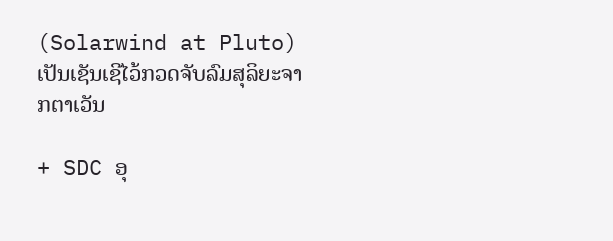(Solarwind at Pluto) ເປັນເຊັນເຊີໄວ້ກວດຈັບລົມສຸລິຍະຈາກຕາເວັນ

+ SDC ອຸ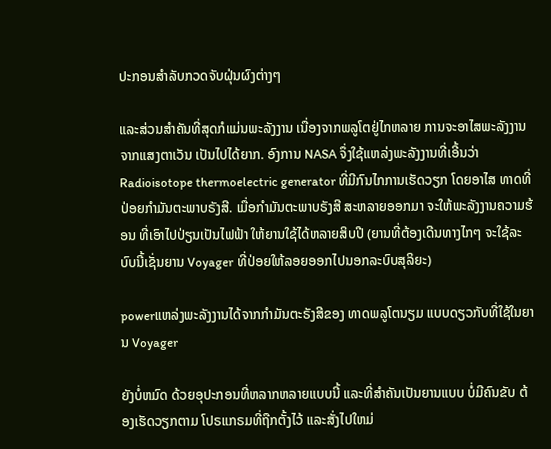ປະກອນສຳລັບກວດຈັບຝຸ່ນຜົງຕ່າງໆ

ແລະສ່ວນສຳຄັນທີ່ສຸດກໍແມ່ນພະລັງງານ ເນື່ອງຈາກພລູໂຕຢູ່ໄກຫລາຍ ການຈະອາໄສພະລັງງານ ຈາກແສງຕາເວັນ ເປັນໄປໄດ້ຍາກ. ອົງການ NASA ຈຶ່ງໃຊ້ແຫລ່ງພະລັງງານທີ່ເອີ້ນວ່າ Radioisotope thermoelectric generator ທີ່ມີກົນໄກການເຮັດວຽກ ໂດຍອາໄສ ທາດທີ່ປ່ອຍກຳມັນຕະພາບຣັງສີ. ເມື່ອກຳມັນຕະພາບຣັງສີ ສະຫລາຍອອກມາ ຈະໃຫ້ພະລັງງານຄວາມຮ້ອນ ທີ່ເອົາໄປປ່ຽນເປັນໄຟຟ້າ ໃຫ້ຍານໃຊ້ໄດ້ຫລາຍສິບປີ (ຍານທີ່ຕ້ອງເດີນທາງໄກໆ ຈະໃຊ້ລະບົບນີ້ເຊັ່ນຍານ Voyager ທີ່ປ່ອຍໃຫ້ລອຍອອກໄປນອກລະບົບສຸລິຍະ)

powerແຫລ່ງພະລັງງານໄດ້ຈາກກຳມັນຕະຣັງສີຂອງ ທາດພລູໂຕນຽມ ແບບດຽວກັບທີ່ໃຊ້ໃນຍານ Voyager

ຍັງບໍ່ຫມົດ ດ້ວຍອຸປະກອນທີ່ຫລາກຫລາຍແບບນີ້ ແລະທີ່ສຳຄັນເປັນຍານແບບ ບໍ່ມີຄົນຂັບ ຕ້ອງເຮັດວຽກຕາມ ໂປຣແກຣມທີ່ຖືກຕັ້ງໄວ້ ແລະສັ່ງໄປໃຫມ່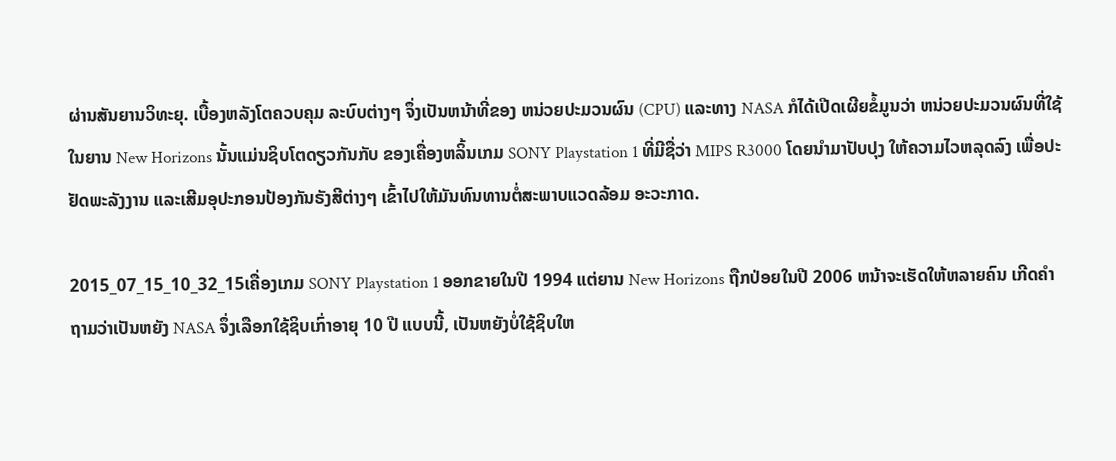ຜ່ານສັນຍານວິທະຍຸ. ເບື້ອງຫລັງໂຕຄວບຄຸມ ລະບົບຕ່າງໆ ຈຶ່ງເປັນຫນ້າທີ່ຂອງ ຫນ່ວຍປະມວນຜົນ (CPU) ແລະທາງ NASA ກໍໄດ້ເປີດເຜີຍຂໍ້ມູນວ່າ ຫນ່ວຍປະມວນຜົນທີ່ໃຊ້ໃນຍານ New Horizons ນັ້ນແມ່ນຊິບໂຕດຽວກັນກັບ ຂອງເຄື່ອງຫລິ້ນເກມ SONY Playstation 1 ທີ່ມີຊື່ວ່າ MIPS R3000 ໂດຍນຳມາປັບປຸງ ໃຫ້ຄວາມໄວຫລຸດລົງ ເພື່ອປະຢັດພະລັງງານ ແລະເສີມອຸປະກອນປ້ອງກັນຣັງສີຕ່າງໆ ເຂົ້າໄປໃຫ້ມັນທົນທານຕໍ່ສະພາບແວດລ້ອມ ອະວະກາດ.

2015_07_15_10_32_15ເຄື່ອງເກມ SONY Playstation 1 ອອກຂາຍໃນປີ 1994 ແຕ່ຍານ New Horizons ຖືກປ່ອຍໃນປີ 2006 ຫນ້າຈະເຮັດໃຫ້ຫລາຍຄົນ ເກີດຄຳຖາມວ່າເປັນຫຍັງ NASA ຈຶ່ງເລືອກໃຊ້ຊິບເກົ່າອາຍຸ 10 ປີ ແບບນີ້, ເປັນຫຍັງບໍ່ໃຊ້ຊິບໃຫ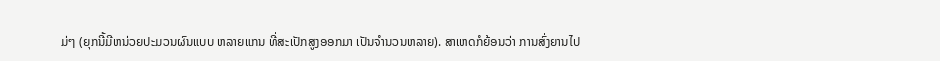ມ່ໆ (ຍຸກນີ້ມີຫນ່ວຍປະມວນຜົນແບບ ຫລາຍແກນ ທີ່ສະເປັກສູງອອກມາ ເປັນຈຳນວນຫລາຍ). ສາເຫດກໍຍ້ອນວ່າ ການສົ່ງຍານໄປ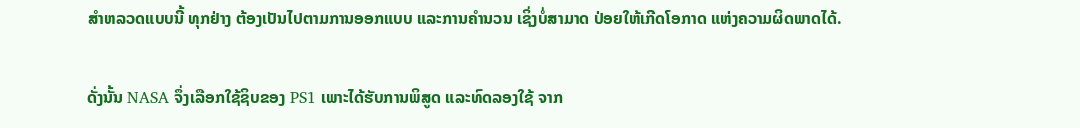ສຳຫລວດແບບນີ້ ທຸກຢ່າງ ຕ້ອງເປັນໄປຕາມການອອກແບບ ແລະການຄຳນວນ ເຊິ່ງບໍ່ສາມາດ ປ່ອຍໃຫ້ເກີດໂອກາດ ແຫ່ງຄວາມຜິດພາດໄດ້.

ດັ່ງນັ້ນ NASA ຈຶ່ງເລືອກໃຊ້ຊິບຂອງ PS1 ເພາະໄດ້ຮັບການພິສູດ ແລະທົດລອງໃຊ້ ຈາກ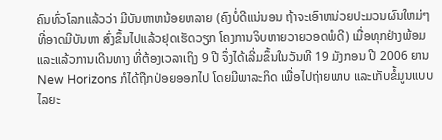ຄົນທົ່ວໂລກແລ້ວວ່າ ມີບັນຫາຫນ້ອຍຫລາຍ (ຄົງບໍ່ດີແນ່ນອນ ຖ້າຈະເອົາຫນ່ວຍປະມວນຜົນໃຫມ່ໆ ທີ່ອາດມີບັນຫາ ສົ່ງຂຶ້ນໄປແລ້ວຢຸດເຮັດວຽກ ໂຄງການຈິບຫາຍວາຍວອດພໍດີ) ເມື່ອທຸກຢ່າງພ້ອມ ແລະແລ້ວການເດີນທາງ ທີ່ຕ້ອງເວລາເຖິງ 9 ປີ ຈຶ່ງໄດ້ເລີ່ມຂຶ້ນໃນວັນທີ 19 ມັງກອນ ປີ 2006 ຍານ New Horizons ກໍໄດ້ຖືກປ່ອຍອອກໄປ ໂດຍມີພາລະກິດ ເພື່ອໄປຖ່າຍພາບ ແລະເກັບຂໍ້ມູນແບບໄລຍະ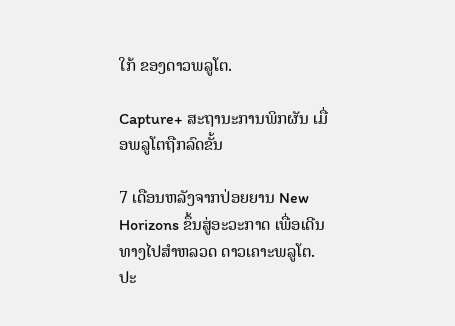ໃກ້ ຂອງດາວພລູໂຕ.

Capture+ ສະຖານະການພິກຜັນ ເມື່ອພລູໂຕຖືກລົດຂັ້ນ

7 ເດືອນຫລັງຈາກປ່ອຍຍານ New Horizons ຂຶ້ນສູ່ອະວະກາດ ເພື່ອເດີນທາງໄປສຳຫລວດ ດາວເຄາະພລູໂຕ. ປະ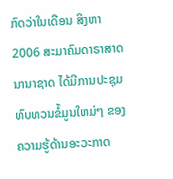ກົດວ່າໃນເດືອນ ສິງຫາ 2006 ສະມາຄົມດາຣາສາດນານາຊາດ ໄດ້ມີການປະຊຸມ ທົບທວນຂໍ້ມູນໃຫມ່ໆ ຂອງຄວາມຮູ້ດ້ານອະວະກາດ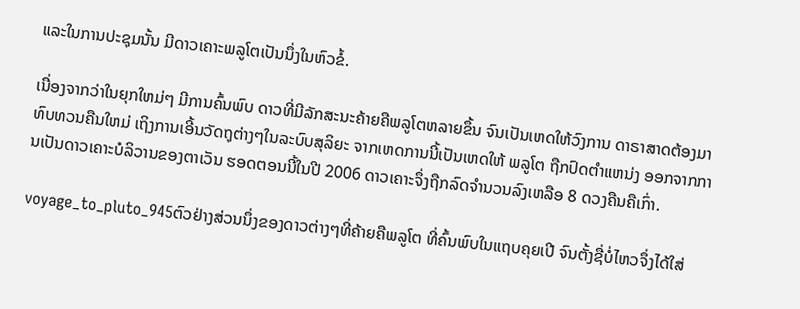ແລະໃນການປະຊຸມນັ້ນ ມີດາວເຄາະພລູໂຕເປັນນຶ່ງໃນຫົວຂໍ້.

ເນື່ອງຈາກວ່າໃນຍຸກໃຫມ່ໆ ມີການຄົ້ນພົບ ດາວທີ່ມີລັກສະນະຄ້າຍຄືພລູໂຕຫລາຍຂຶ້ນ ຈົນເປັນເຫດໃຫ້ວົງການ ດາຣາສາດຕ້ອງມາທົບທວນຄືນໃຫມ່ ເຖິງການເອີ້ນວັດຖຸຕ່າງໆໃນລະບົບສຸລິຍະ ຈາກເຫດການນີ້ເປັນເຫດໃຫ້ ພລູໂຕ ຖືກປົດຕຳແຫນ່ງ ອອກຈາກການເປັນດາວເຄາະບໍລິວານຂອງຕາເວັນ ຮອດຕອນນີ້ໃນປີ 2006 ດາວເຄາະຈຶ່ງຖືກລົດຈຳນວນລົງເຫລືອ 8 ດວງຄືນຄືເກົ່າ.

voyage_to_pluto_945ຕົວຢ່າງສ່ວນນຶ່ງຂອງດາວຕ່າງໆທີ່ຄ້າຍຄືພລູໂຕ ທີ່ຄົ້ນພົບໃນແຖບຄຸຍເປີ ຈົນຕັ້ງຊື່ບໍ່ໄຫວຈຶ່ງໄດ້ໃສ່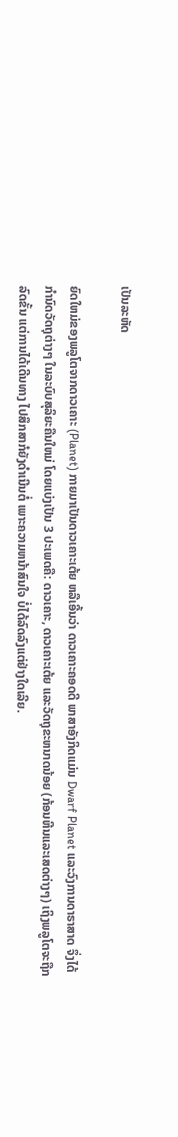ເປັນລະຫັດ

ຍົດໃຫມ່ຂອງພລູໂຕຈາກດາວເຄາະ (Planet) ກາຍມາເປັນດາວເຄາະເຕ້ຍ ຫລືເອີ້ນວ່າ ດາວເຄາະຄອດດີ ພາສາອັງກິດແມ່ນ Dwarf Planet ແລະວົງການດາຣາສາດ ຈຶ່ງໄດ້ກຳນົດວັດຖຸຕ່າງໆ ໃນລະບົບສຸລິຍະຄືນໃຫມ່ ໂດຍແບ່ງເປັນ 3 ປະເພດຄື: ດາວເຄາະ, ດາວເຄາະເຕ້ຍ ແລະວັດຖຸຂະຫນາດນ້ອຍ (ກ້ອນຫີນແລະເສດຕ່າງໆ) ເຖິງພລູໂຕຈະຖືກລົດຂັ້ນ ແຕ່ການໄດ້ເດີນທາງ ໄປສຶກສາກໍຍັງດຳເນີນຕໍ່ ເພາະຄວາມຫນ້າສົນໃຈ ບໍ່ໄດ້ລົດລົງແຕ່ຢ່າງໃດເລີຍ.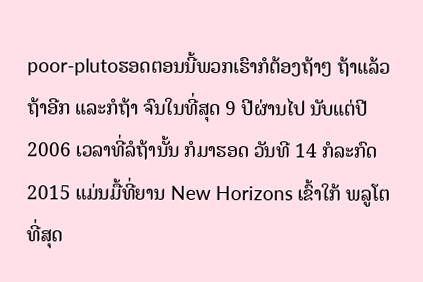poor-plutoຮອດຕອນນີ້ພວກເຮົາກໍຕ້ອງຖ້າໆ ຖ້າແລ້ວຖ້າອີກ ແລະກໍຖ້າ ຈົນໃນທີ່ສຸດ 9 ປີຜ່ານໄປ ນັບແຕ່ປີ 2006 ເວລາທີ່ລໍຖ້ານັ້ນ ກໍມາຮອດ ວັນທີ 14 ກໍລະກົດ 2015 ແມ່ນມື້ທີ່ຍານ New Horizons ເຂົ້າໃກ້ ພລູໂຕ ທີ່ສຸດ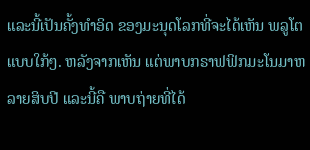ແລະນີ້ເປັນຄັ້ງທຳອິດ ຂອງມະນຸດໂລກທີ່ຈະໄດ້ເຫັນ ພລູໂຕ ແບບໃກ້ໆ. ຫລັງຈາກເຫັນ ແຕ່ພາບກຣາຟຟິກມະໂນມາຫລາຍສິບປີ ແລະນີ້ຄື ພາບຖ່າຍທີ່ໄດ້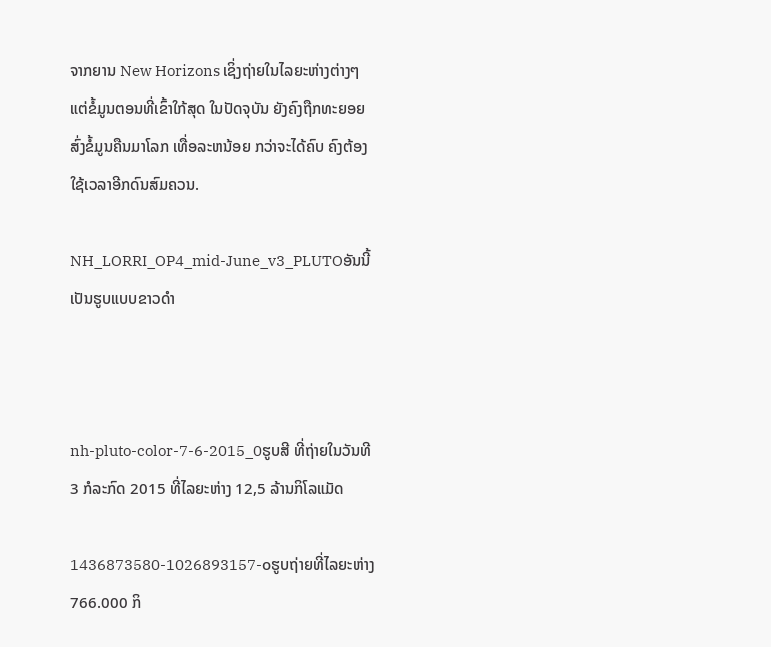ຈາກຍານ New Horizons ເຊິ່ງຖ່າຍໃນໄລຍະຫ່າງຕ່າງໆ ແຕ່ຂໍ້ມູນຕອນທີ່ເຂົ້າໃກ້ສຸດ ໃນປັດຈຸບັນ ຍັງຄົງຖືກທະຍອຍສົ່ງຂໍ້ມູນຄືນມາໂລກ ເທື່ອລະຫນ້ອຍ ກວ່າຈະໄດ້ຄົບ ຄົງຕ້ອງໃຊ້ເວລາອີກດົນສົມຄວນ.

NH_LORRI_OP4_mid-June_v3_PLUTOອັນນີ້ເປັນຮູບແບບຂາວດຳ



nh-pluto-color-7-6-2015_0ຮູບສີ ທີ່ຖ່າຍໃນວັນທີ 3 ກໍລະກົດ 2015 ທີ່ໄລຍະຫ່າງ 12,5 ລ້ານກິໂລແມັດ

1436873580-1026893157-oຮູບຖ່າຍທີ່ໄລຍະຫ່າງ 766.000 ກິ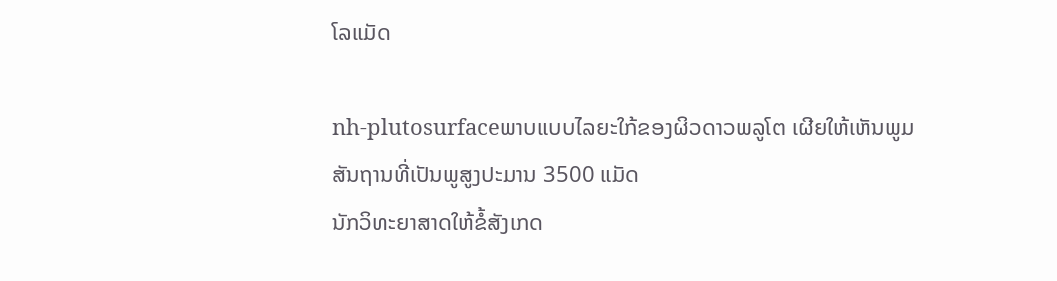ໂລແມັດ

nh-plutosurfaceພາບແບບໄລຍະໃກ້ຂອງຜິວດາວພລູໂຕ ເຜີຍໃຫ້ເຫັນພູມສັນຖານທີ່ເປັນພູສູງປະມານ 3500 ແມັດ
ນັກວິທະຍາສາດໃຫ້ຂໍ້ສັງເກດ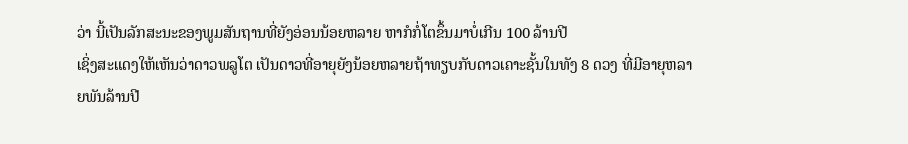ວ່າ ນີ້ເປັນລັກສະນະຂອງພູມສັນຖານທີ່ຍັງອ່ອນນ້ອຍຫລາຍ ຫາກໍກໍ່ໂຕຂຶ້ນມາບໍ່ເກີນ 100 ລ້ານປີ
ເຊິ່ງສະແດງໃຫ້ເຫັນວ່າດາວພລູໂຕ ເປັນດາວທີ່ອາຍຸຍັງນ້ອຍຫລາຍຖ້າທຽບກັບດາວເຄາະຊັ້ນໃນທັງ 8 ດວງ ທີ່ມີອາຍຸຫລາຍພັນລ້ານປີ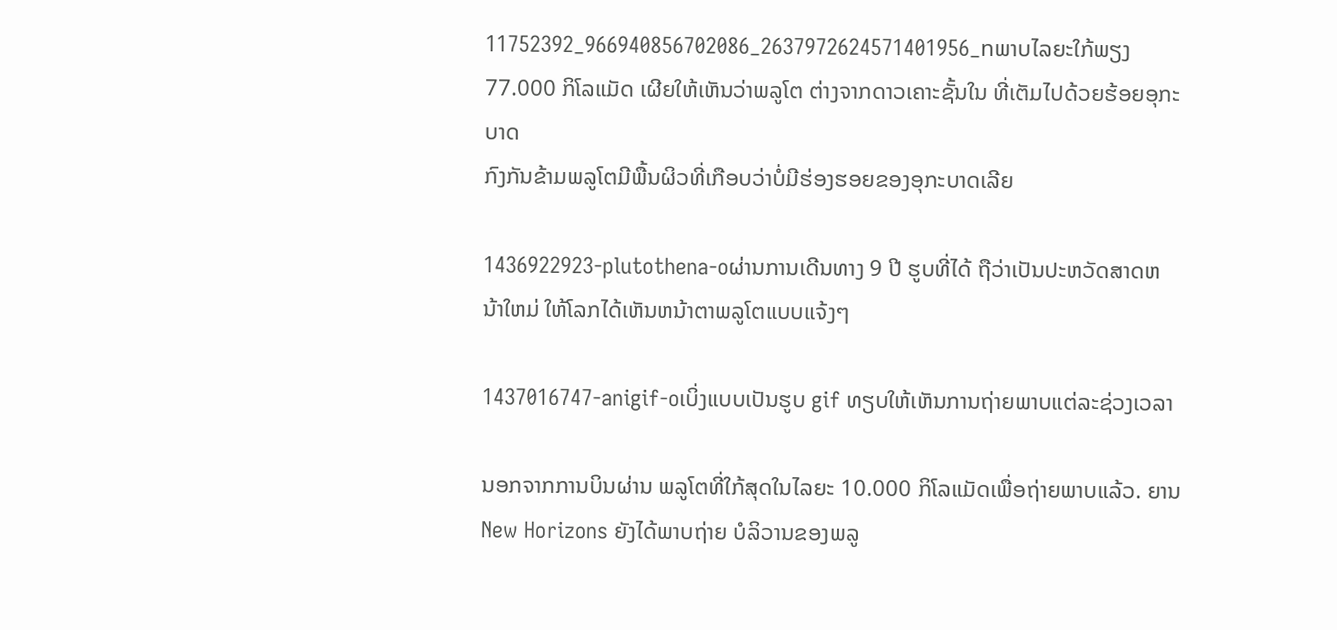11752392_966940856702086_2637972624571401956_nພາບໄລຍະໃກ້ພຽງ 77.000 ກິໂລແມັດ ເຜີຍໃຫ້ເຫັນວ່າພລູໂຕ ຕ່າງຈາກດາວເຄາະຊັ້ນໃນ ທີ່ເຕັມໄປດ້ວຍຮ້ອຍອຸກະບາດ
ກົງກັນຂ້າມພລູໂຕມີພື້ນຜິວທີ່ເກືອບວ່າບໍ່ມີຮ່ອງຮອຍຂອງອຸກະບາດເລີຍ

1436922923-plutothena-oຜ່ານການເດີນທາງ 9 ປີ ຮູບທີ່ໄດ້ ຖືວ່າເປັນປະຫວັດສາດຫນ້າໃຫມ່ ໃຫ້ໂລກໄດ້ເຫັນຫນ້າຕາພລູໂຕແບບແຈ້ງໆ

1437016747-anigif-oເບິ່ງແບບເປັນຮູບ gif ທຽບໃຫ້ເຫັນການຖ່າຍພາບແຕ່ລະຊ່ວງເວລາ

ນອກຈາກການບິນຜ່ານ ພລູໂຕທີ່ໃກ້ສຸດໃນໄລຍະ 10.000 ກິໂລແມັດເພື່ອຖ່າຍພາບແລ້ວ. ຍານ New Horizons ຍັງໄດ້ພາບຖ່າຍ ບໍລິວານຂອງພລູ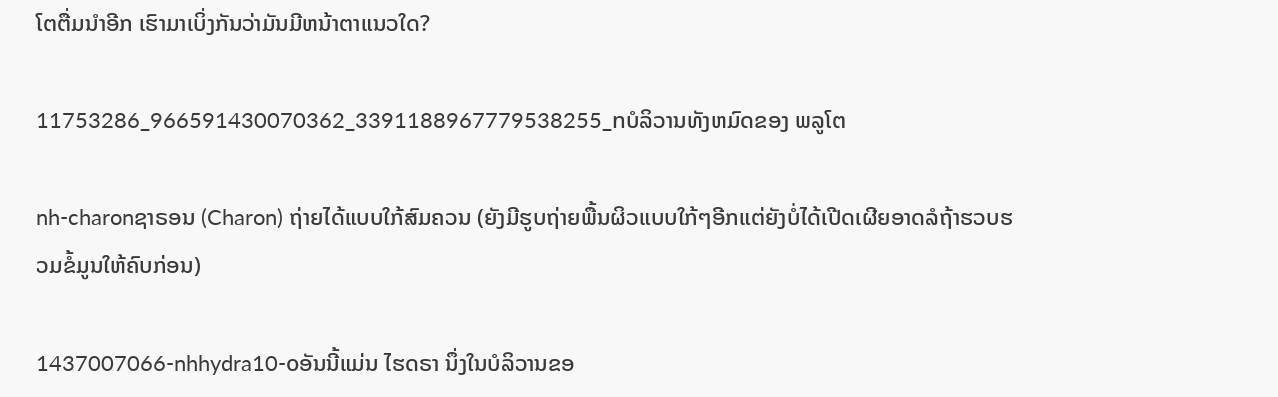ໂຕຕື່ມນຳອີກ ເຮົາມາເບິ່ງກັນວ່າມັນມີຫນ້າຕາແນວໃດ?

11753286_966591430070362_3391188967779538255_nບໍລິວານທັງຫມົດຂອງ ພລູໂຕ

nh-charonຊາຣອນ (Charon) ຖ່າຍໄດ້ແບບໃກ້ສົມຄວນ (ຍັງມີຮູບຖ່າຍພື້ນຜິວແບບໃກ້ໆອີກແຕ່ຍັງບໍ່ໄດ້ເປີດເຜີຍອາດລໍຖ້າຮວບຮວມຂໍ້ມູນໃຫ້ຄົບກ່ອນ)

1437007066-nhhydra10-oອັນນີ້ແມ່ນ ໄຮດຣາ ນຶ່ງໃນບໍລິວານຂອ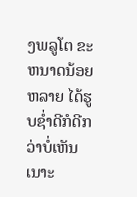ງພລູໂຕ ຂະຫນາດນ້ອຍຫລາຍ ໄດ້ຮູບຊ່ຳດີກໍດີກວ່າບໍ່ເຫັນເນາະ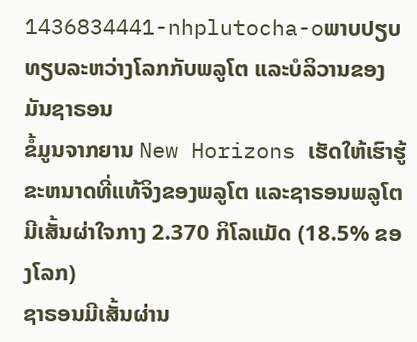1436834441-nhplutocha-oພາບປຽບທຽບລະຫວ່າງໂລກກັບພລູໂຕ ແລະບໍລິວານຂອງມັນຊາຣອນ
ຂໍ້ມູນຈາກຍານ New Horizons ເຮັດໃຫ້ເຮົາຮູ້ຂະຫນາດທີ່ແທ້ຈິງຂອງພລູໂຕ ແລະຊາຣອນພລູໂຕມີເສັ້ນຜ່າໃຈກາງ 2.370 ກິໂລແມັດ (18.5% ຂອງໂລກ)
ຊາຣອນມີເສັ້ນຜ່ານ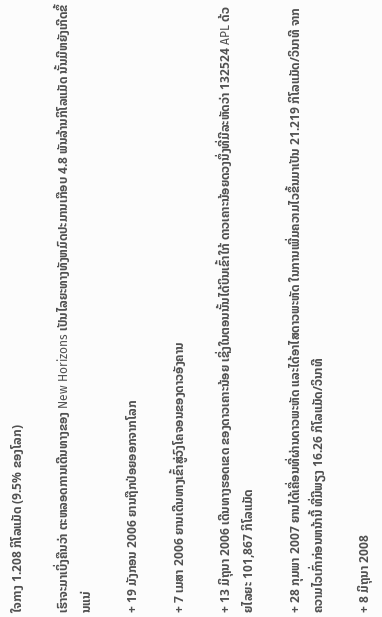ໃຈກາງ 1.208 ກິໂລແມັດ (9.5% ຂອງໂລກ)

ເຮົາຈະມາເບິ່ງຄືນວ່າ ຕະຫລອດການເດີນທາງຂອງ New Horizons ເປັນໄລຍະທາງທັງຫມົດປະມານເກືອບ 4.8 ພັນລ້ານກິໂລແມັດ ນັ້ນມີຫຍັງເກີດຂຶ້ນແນ່

+ 19 ມັງກອນ 2006 ຍານຖືກປ່ອຍອອກຈາກໂລກ

+ 7 ເມສາ 2006 ຍານເດີນທາງເຂົ້າສູ່ວົງໂຄຈອນຂອງດາວອັງຄານ

+ 13 ມິຖຸນາ 2006 ເດີນທາງຮອດເຂດ ຂອງດາວເຄາະນ້ອຍ ເຊິ່ງໃນຕອນນັ້ນໄດ້ບິນເຂົ້າໃກ້ ດາວເຄາະນ້ອຍດວງນຶ່ງທີ່ມີລະຫັດວ່າ 132524 APL ດ້ວຍໄລຍະ 101,867 ກິໂລແມັດ

+ 28 ກຸມພາ 2007 ຍານໄດ້ເຄື່ອນທີ່ຜ່ານດາວພະຫັດ ແລະໄດ້ອາໄສດາວພະຫັດ ໃນການເພີ່ມຄວາມໄວຂຶ້ນມາເປັນ 21.219 ກິໂລແມັດ/ວິນາທີ ຈາກຄວາມໄວເກົ່າກ່ອນຫນ້ານີ້ ທີ່ມີພຽງ 16.26 ກິໂລແມັດ/ວິນາທີ

+ 8 ມິຖຸນາ 2008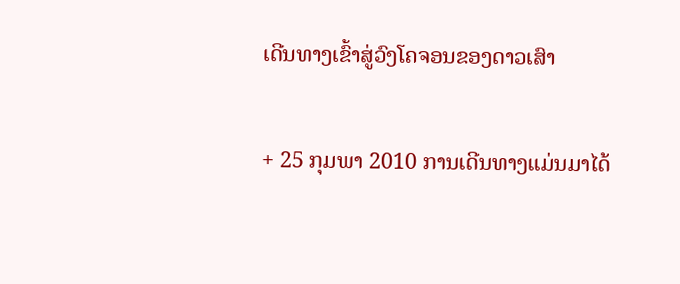ເດີນທາງເຂົ້າສູ່ວົງໂຄຈອນຂອງດາວເສົາ

+ 25 ກຸມພາ 2010 ການເດີນທາງແມ່ນມາໄດ້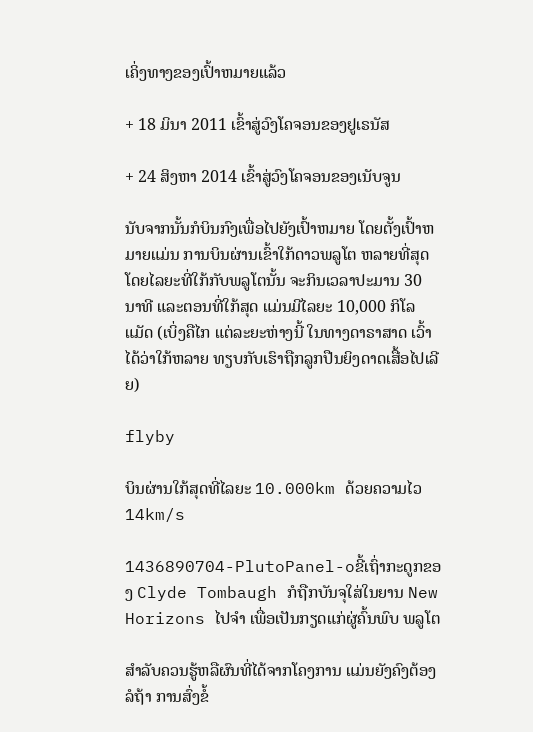ເຄິ່ງທາງຂອງເປົ້າຫມາຍແລ້ວ

+ 18 ມິນາ 2011 ເຂົ້າສູ່ວົງໂຄຈອນຂອງຢູເຣນັສ

+ 24 ສິງຫາ 2014 ເຂົ້າສູ່ວົງໂຄຈອນຂອງເນັບຈູນ

ນັບຈາກນັ້ນກໍບິນກົງເພື່ອໄປຍັງເປົ້າຫມາຍ ໂດຍຕັ້ງເປົ້າຫມາຍແມ່ນ ການບິນຜ່ານເຂົ້າໃກ້ດາວພລູໂຕ ຫລາຍທີ່ສຸດ ໂດຍໄລຍະທີ່ໃກ້ກັບພລູໂຕນັ້ນ ຈະກິນເວລາປະມານ 30 ນາທີ ແລະຕອນທີ່ໃກ້ສຸດ ແມ່ນມີໄລຍະ 10,000 ກິໂລແມັດ (ເບິ່ງຄືໄກ ແຕ່ລະຍະຫ່າງນີ້ ໃນທາງດາຣາສາດ ເວົ້າໄດ້ວ່າໃກ້ຫລາຍ ທຽບກັບເຮົາຖືກລູກປືນຍິງດາດເສື້ອໄປເລີຍ)

flyby

ບິນຜ່ານໃກ້ສຸດທີ່ໄລຍະ 10.000km ດ້ວຍຄວາມໄວ 14km/s

1436890704-PlutoPanel-oຂີ້ເຖົ່າກະດູກຂອງ Clyde Tombaugh ກໍຖືກບັນຈຸໃສ່ໃນຍານ New Horizons ໄປຈຳ ເພື່ອເປັນກຽດແກ່ຜູ່ຄົ້ນພົບ ພລູໂຕ

ສຳລັບຄວນຮູ້ຫລືຜົນທີ່ໄດ້ຈາກໂຄງການ ແມ່ນຍັງຄົງຕ້ອງລໍຖ້າ ການສົ່ງຂໍ້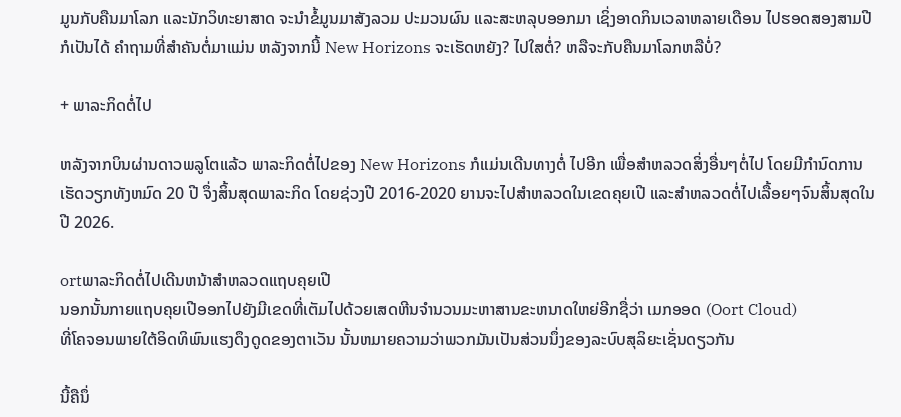ມູນກັບຄືນມາໂລກ ແລະນັກວິທະຍາສາດ ຈະນຳຂໍ້ມູນມາສັງລວມ ປະມວນຜົນ ແລະສະຫລຸບອອກມາ ເຊິ່ງອາດກິນເວລາຫລາຍເດືອນ ໄປຮອດສອງສາມປີກໍເປັນໄດ້ ຄຳຖາມທີ່ສຳຄັນຕໍ່ມາແມ່ນ ຫລັງຈາກນີ້ New Horizons ຈະເຮັດຫຍັງ? ໄປໃສຕໍ່? ຫລືຈະກັບຄືນມາໂລກຫລືບໍ່?

+ ພາລະກິດຕໍ່ໄປ

ຫລັງຈາກບິນຜ່ານດາວພລູໂຕແລ້ວ ພາລະກິດຕໍ່ໄປຂອງ New Horizons ກໍແມ່ນເດີນທາງຕໍ່ ໄປອີກ ເພື່ອສຳຫລວດສິ່ງອື່ນໆຕໍ່ໄປ ໂດຍມີກຳນົດການ ເຮັດວຽກທັງຫມົດ 20 ປີ ຈຶ່ງສິ້ນສຸດພາລະກິດ ໂດຍຊ່ວງປີ 2016-2020 ຍານຈະໄປສຳຫລວດໃນເຂດຄຸຍເປີ ແລະສຳຫລວດຕໍ່ໄປເລື້ອຍໆຈົນສິ້ນສຸດໃນປີ 2026.

ortພາລະກິດຕໍ່ໄປເດີນຫນ້າສຳຫລວດແຖບຄຸຍເປີ
ນອກນັ້ນກາຍແຖບຄຸຍເປີອອກໄປຍັງມີເຂດທີ່ເຕັມໄປດ້ວຍເສດຫີນຈຳນວນມະຫາສານຂະຫນາດໃຫຍ່ອີກຊື່ວ່າ ເມກອອດ (Oort Cloud)
ທີ່ໂຄຈອນພາຍໃຕ້ອິດທິພົນແຮງດຶງດູດຂອງຕາເວັນ ນັ້ນຫມາຍຄວາມວ່າພວກມັນເປັນສ່ວນນຶ່ງຂອງລະບົບສຸລິຍະເຊັ່ນດຽວກັນ

ນີ້ຄືນຶ່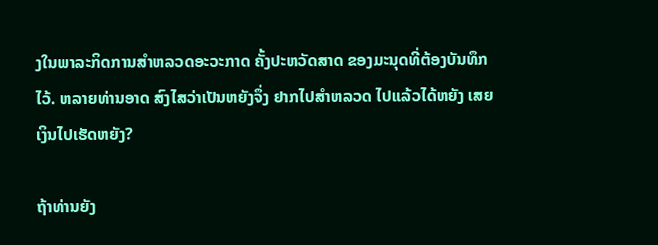ງໃນພາລະກິດການສຳຫລວດອະວະກາດ ຄັ້ງປະຫວັດສາດ ຂອງມະນຸດທີ່ຕ້ອງບັນທຶກໄວ້. ຫລາຍທ່ານອາດ ສົງໄສວ່າເປັນຫຍັງຈຶ່ງ ຢາກໄປສຳຫລວດ ໄປແລ້ວໄດ້ຫຍັງ ເສຍເງິນໄປເຮັດຫຍັງ?

ຖ້າທ່ານຍັງ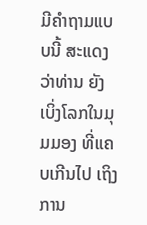ມີຄຳຖາມແບບນີ້ ສະແດງວ່າທ່ານ ຍັງເບິ່ງໂລກໃນມຸມມອງ ທີ່ແຄບເກີນໄປ ເຖິງການ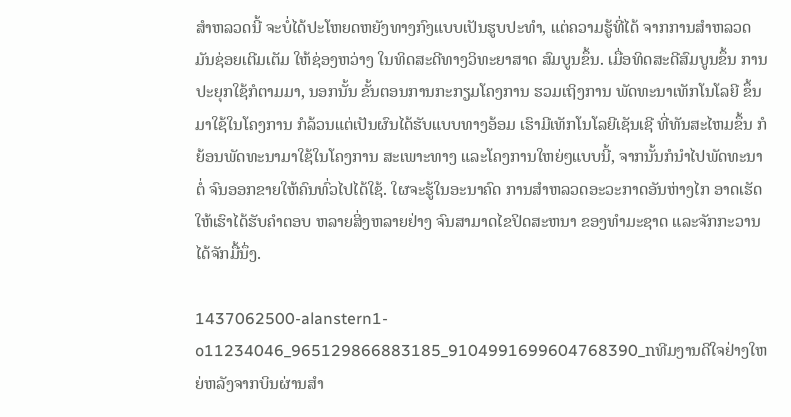ສຳຫລວດນີ້ ຈະບໍ່ໄດ້ປະໂຫຍດຫຍັງທາງກົງແບບເປັນຮູບປະທຳ, ແຕ່ຄວາມຮູ້ທີ່ໄດ້ ຈາກການສຳຫລວດ ມັນຊ່ອຍເຕີມເຕັມ ໃຫ້ຊ່ອງຫວ່າງ ໃນທິດສະດີທາງວິທະຍາສາດ ສົມບູນຂຶ້ນ. ເມື່ອທິດສະດີສົມບູນຂຶ້ນ ການປະຍຸກໃຊ້ກໍຕາມມາ, ນອກນັ້ນ ຂັ້ນຕອນການກະກຽມໂຄງການ ຮວມເຖິງການ ພັດທະນາເທັກໂນໂລຍີ ຂຶ້ນມາໃຊ້ໃນໂຄງການ ກໍລ້ວນແຕ່ເປັນຜົນໄດ້ຮັບແບບທາງອ້ອມ ເຮົາມີເທັກໂນໂລຍີເຊັນເຊີ ທີ່ທັນສະໄຫມຂຶ້ນ ກໍຍ້ອນພັດທະນາມາໃຊ້ໃນໂຄງການ ສະເພາະທາງ ແລະໂຄງການໃຫຍ່ໆແບບນີ້, ຈາກນັ້ນກໍນຳໄປພັດທະນາຕໍ່ ຈົນອອກຂາຍໃຫ້ຄົນທົ່ວໄປໄດ້ໃຊ້. ໃຜຈະຮູ້ໃນອະນາຄົດ ການສຳຫລວດອະວະກາດອັນຫ່າງໄກ ອາດເຮັດໃຫ້ເຮົາໄດ້ຮັບຄຳຕອບ ຫລາຍສິ່ງຫລາຍຢ່າງ ຈົນສາມາດໄຂປິດສະຫນາ ຂອງທຳມະຊາດ ແລະຈັກກະວານໄດ້ຈັກມື້ນຶ່ງ.

1437062500-alanstern1-o11234046_965129866883185_9104991699604768390_nທີມງານດີໃຈຢ່າງໃຫຍ່ຫລັງຈາກບິນຜ່ານສຳ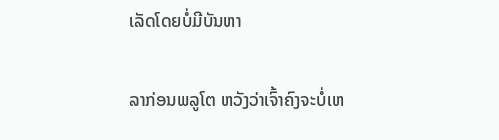ເລັດໂດຍບໍ່ມີບັນຫາ

ລາກ່ອນພລູໂຕ ຫວັງວ່າເຈົ້າຄົງຈະບໍ່ເຫ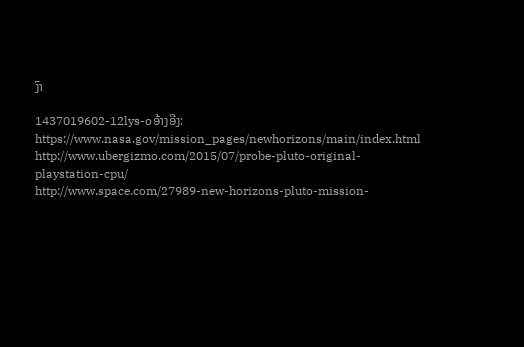ງົາ

1437019602-12lys-oອ້າງອີງ:
https://www.nasa.gov/mission_pages/newhorizons/main/index.html
http://www.ubergizmo.com/2015/07/probe-pluto-original-playstation-cpu/
http://www.space.com/27989-new-horizons-pluto-mission-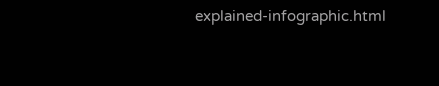explained-infographic.html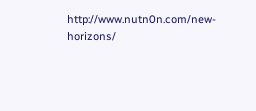http://www.nutn0n.com/new-horizons/